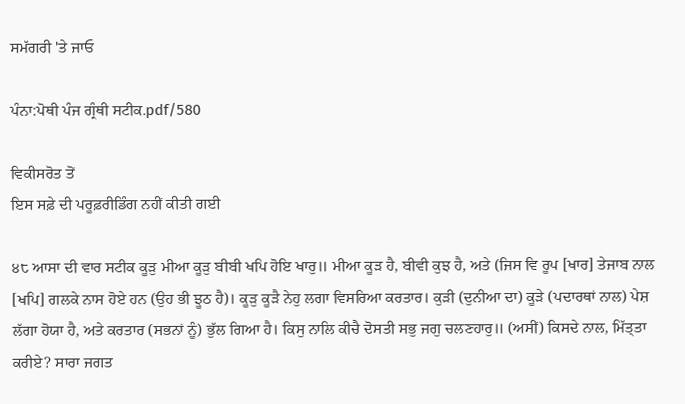ਸਮੱਗਰੀ 'ਤੇ ਜਾਓ

ਪੰਨਾ:ਪੋਥੀ ਪੰਜ ਗ੍ਰੰਥੀ ਸਟੀਕ.pdf/580

ਵਿਕੀਸਰੋਤ ਤੋਂ
ਇਸ ਸਫ਼ੇ ਦੀ ਪਰੂਫ਼ਰੀਡਿੰਗ ਨਹੀਂ ਕੀਤੀ ਗਈ

੪੮ ਆਸਾ ਦੀ ਵਾਰ ਸਟੀਕ ਕੂੜੁ ਮੀਆ ਕੂੜੁ ਬੀਬੀ ਖਪਿ ਹੋਇ ਖਾਰੁ॥ ਮੀਆ ਕੂੜ ਹੈ, ਬੀਵੀ ਕੁਝ ਹੈ, ਅਤੇ (ਜਿਸ ਵਿ ਰੂਪ [ਖਾਰ] ਤੇਜਾਬ ਨਾਲ [ਖਪਿ] ਗਲਕੇ ਨਾਸ ਹੋਏ ਹਨ (ਉਹ ਭੀ ਝੂਠ ਹੈ)। ਕੂੜੁ ਕੂੜੈ ਨੇਹੁ ਲਗਾ ਵਿਸਰਿਆ ਕਰਤਾਰ। ਕੁੜੀ (ਦੁਨੀਆ ਦਾ) ਕੂੜੇ (ਪਦਾਰਥਾਂ ਨਾਲ) ਪੇਸ਼ ਲੱਗਾ ਹੋਯਾ ਹੈ, ਅਤੇ ਕਰਤਾਰ (ਸਭਨਾਂ ਨੂੰ) ਭੁੱਲ ਗਿਆ ਹੈ। ਕਿਸੁ ਨਾਲਿ ਕੀਚੈ ਦੋਸਤੀ ਸਭੁ ਜਗੁ ਚਲਣਹਾਰੁ॥ (ਅਸੀਂ) ਕਿਸਦੇ ਨਾਲ, ਮਿੱਤ੍ਤਾ ਕਰੀਏ? ਸਾਰਾ ਜਗਤ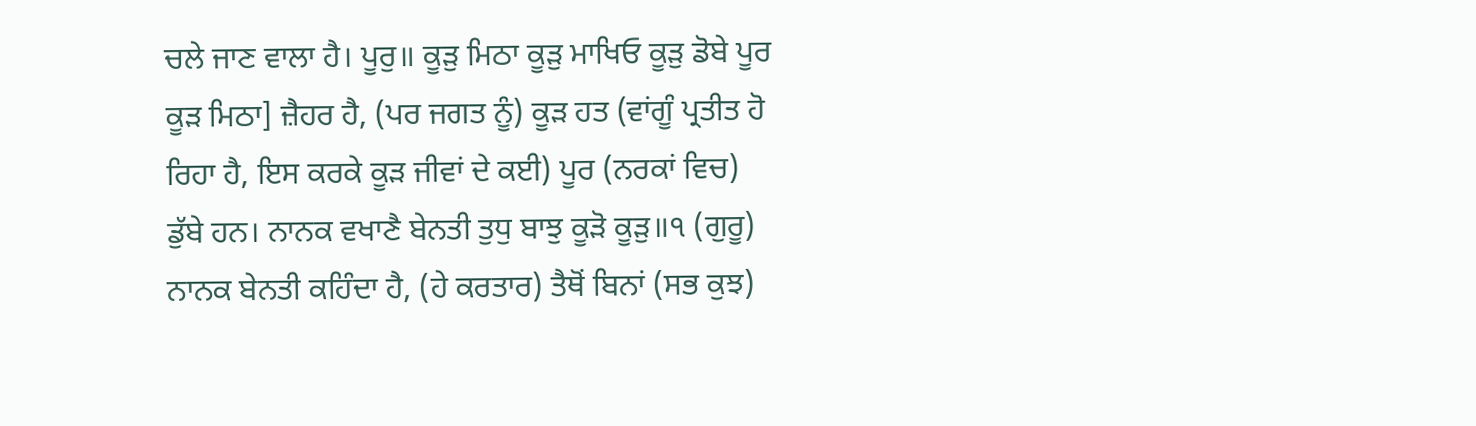ਚਲੇ ਜਾਣ ਵਾਲਾ ਹੈ। ਪੂਰੁ॥ ਕੂੜੁ ਮਿਠਾ ਕੂੜੁ ਮਾਖਿਓ ਕੂੜੁ ਡੋਬੇ ਪੂਰ ਕੂੜ ਮਿਠਾ] ਜ਼ੈਹਰ ਹੈ, (ਪਰ ਜਗਤ ਨੂੰ) ਕੂੜ ਹਤ (ਵਾਂਗੂੰ ਪ੍ਰਤੀਤ ਹੋ ਰਿਹਾ ਹੈ, ਇਸ ਕਰਕੇ ਕੂੜ ਜੀਵਾਂ ਦੇ ਕਈ) ਪੂਰ (ਨਰਕਾਂ ਵਿਚ) ਡੁੱਬੇ ਹਨ। ਨਾਨਕ ਵਖਾਣੈ ਬੇਨਤੀ ਤੁਧੁ ਬਾਝੁ ਕੂੜੋ ਕੂੜੁ॥੧ (ਗੁਰੂ) ਨਾਨਕ ਬੇਨਤੀ ਕਹਿੰਦਾ ਹੈ, (ਹੇ ਕਰਤਾਰ) ਤੈਥੋਂ ਬਿਨਾਂ (ਸਭ ਕੁਝ)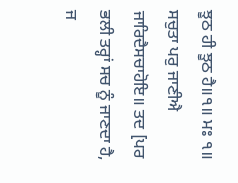ਝੂਠ ਹੀ ਝੂਠ ਹੈ॥੧॥ ਮਃ ੧॥ ਸਚੁਤਾ ਪਰੁ ਜਾਣੀਐ ਜਾਰਿਦੈਸਚਾਹੋਇ॥ ਤਦ [ਪਰ ਭਲੀ ਤਰ੍ਹਾਂ ਸਚ ਨੂੰ ਜਾਣਦਾ ਹੈ, ਜ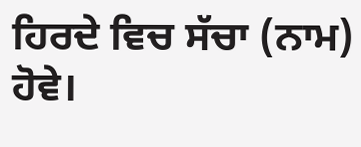ਹਿਰਦੇ ਵਿਚ ਸੱਚਾ (ਨਾਮ) ਹੋਵੇ।